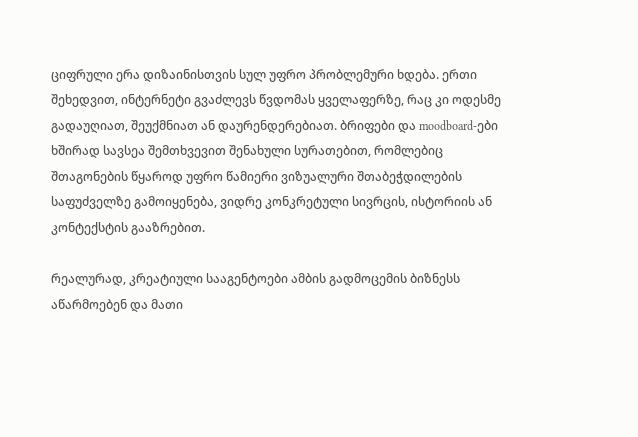ციფრული ერა დიზაინისთვის სულ უფრო პრობლემური ხდება. ერთი შეხედვით, ინტერნეტი გვაძლევს წვდომას ყველაფერზე, რაც კი ოდესმე გადაუღიათ, შეუქმნიათ ან დაურენდერებიათ. ბრიფები და moodboard-ები ხშირად სავსეა შემთხვევით შენახული სურათებით, რომლებიც შთაგონების წყაროდ უფრო წამიერი ვიზუალური შთაბეჭდილების საფუძველზე გამოიყენება, ვიდრე კონკრეტული სივრცის, ისტორიის ან კონტექსტის გააზრებით.

რეალურად, კრეატიული სააგენტოები ამბის გადმოცემის ბიზნესს აწარმოებენ და მათი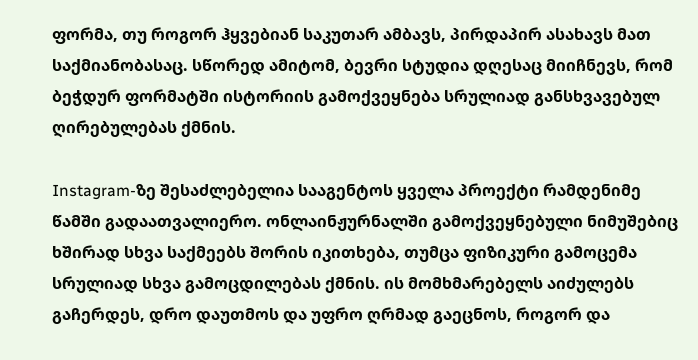ფორმა, თუ როგორ ჰყვებიან საკუთარ ამბავს, პირდაპირ ასახავს მათ საქმიანობასაც. სწორედ ამიტომ, ბევრი სტუდია დღესაც მიიჩნევს, რომ ბეჭდურ ფორმატში ისტორიის გამოქვეყნება სრულიად განსხვავებულ ღირებულებას ქმნის.

Instagram-ზე შესაძლებელია სააგენტოს ყველა პროექტი რამდენიმე წამში გადაათვალიერო. ონლაინჟურნალში გამოქვეყნებული ნიმუშებიც ხშირად სხვა საქმეებს შორის იკითხება, თუმცა ფიზიკური გამოცემა სრულიად სხვა გამოცდილებას ქმნის. ის მომხმარებელს აიძულებს გაჩერდეს, დრო დაუთმოს და უფრო ღრმად გაეცნოს, როგორ და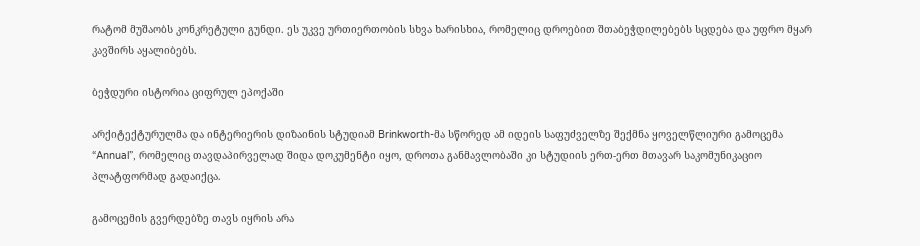რატომ მუშაობს კონკრეტული გუნდი. ეს უკვე ურთიერთობის სხვა ხარისხია, რომელიც დროებით შთაბეჭდილებებს სცდება და უფრო მყარ კავშირს აყალიბებს.

ბეჭდური ისტორია ციფრულ ეპოქაში

არქიტექტურულმა და ინტერიერის დიზაინის სტუდიამ Brinkworth-მა სწორედ ამ იდეის საფუძველზე შექმნა ყოველწლიური გამოცემა “Annual”, რომელიც თავდაპირველად შიდა დოკუმენტი იყო, დროთა განმავლობაში კი სტუდიის ერთ-ერთ მთავარ საკომუნიკაციო პლატფორმად გადაიქცა.

გამოცემის გვერდებზე თავს იყრის არა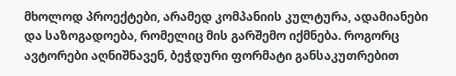მხოლოდ პროექტები, არამედ კომპანიის კულტურა, ადამიანები და საზოგადოება, რომელიც მის გარშემო იქმნება. როგორც ავტორები აღნიშნავენ, ბეჭდური ფორმატი განსაკუთრებით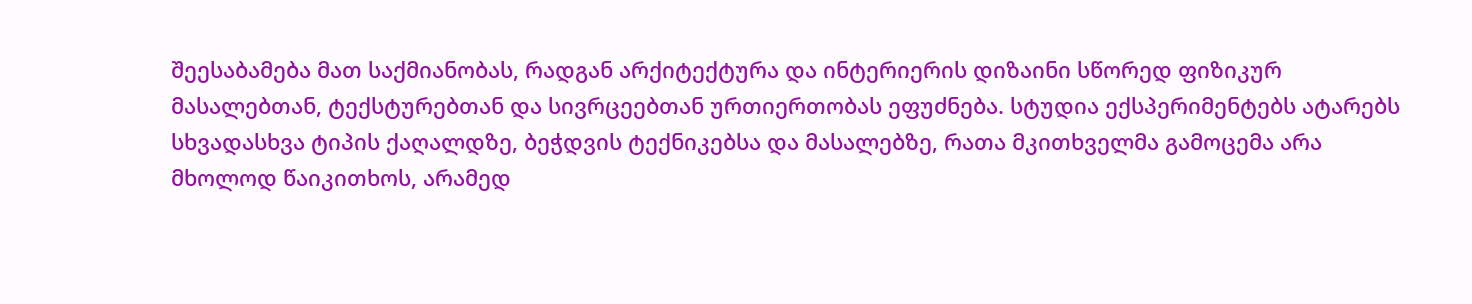შეესაბამება მათ საქმიანობას, რადგან არქიტექტურა და ინტერიერის დიზაინი სწორედ ფიზიკურ მასალებთან, ტექსტურებთან და სივრცეებთან ურთიერთობას ეფუძნება. სტუდია ექსპერიმენტებს ატარებს სხვადასხვა ტიპის ქაღალდზე, ბეჭდვის ტექნიკებსა და მასალებზე, რათა მკითხველმა გამოცემა არა მხოლოდ წაიკითხოს, არამედ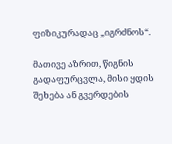ფიზიკურადაც „იგრძნოს“.

მათივე აზრით, წიგნის გადაფურცვლა, მისი ყდის შეხება ან გვერდების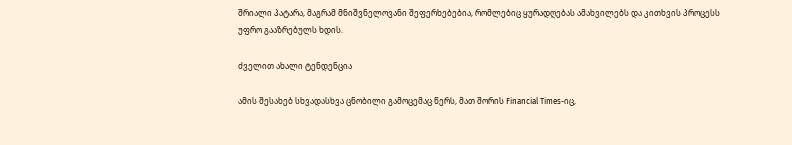შრიალი პატარა, მაგრამ მნიშვნელოვანი შეფერხებებია, რომლებიც ყურადღებას ამახვილებს და კითხვის პროცესს უფრო გააზრებულს ხდის.

ძველით ახალი ტენდენცია

ამის შესახებ სხვადასხვა ცნობილი გამოცემაც წერს, მათ შორის Financial Times-იც,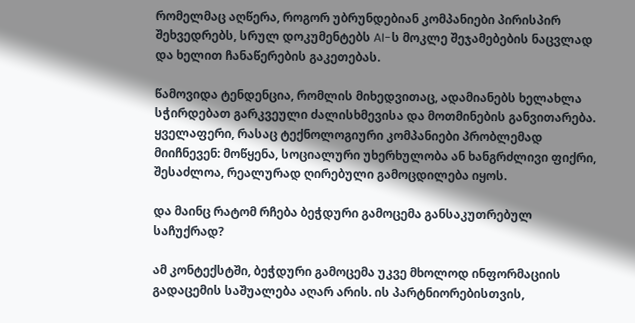რომელმაც აღწერა, როგორ უბრუნდებიან კომპანიები პირისპირ შეხვედრებს, სრულ დოკუმენტებს AI-ს მოკლე შეჯამებების ნაცვლად და ხელით ჩანაწერების გაკეთებას.

წამოვიდა ტენდენცია, რომლის მიხედვითაც, ადამიანებს ხელახლა სჭირდებათ გარკვეული ძალისხმევისა და მოთმინების განვითარება. ყველაფერი, რასაც ტექნოლოგიური კომპანიები პრობლემად მიიჩნევენ: მოწყენა, სოციალური უხერხულობა ან ხანგრძლივი ფიქრი, შესაძლოა, რეალურად ღირებული გამოცდილება იყოს.

და მაინც რატომ რჩება ბეჭდური გამოცემა განსაკუთრებულ საჩუქრად?

ამ კონტექსტში, ბეჭდური გამოცემა უკვე მხოლოდ ინფორმაციის გადაცემის საშუალება აღარ არის. ის პარტნიორებისთვის,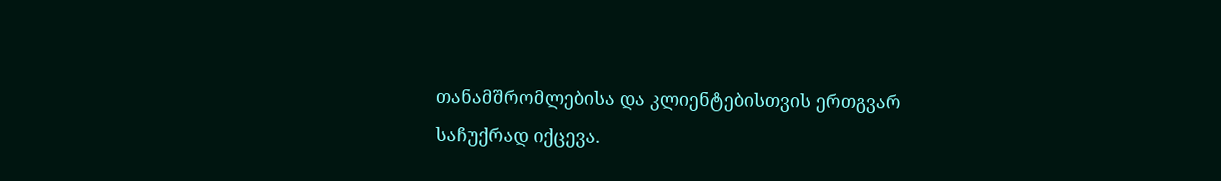თანამშრომლებისა და კლიენტებისთვის ერთგვარ საჩუქრად იქცევა.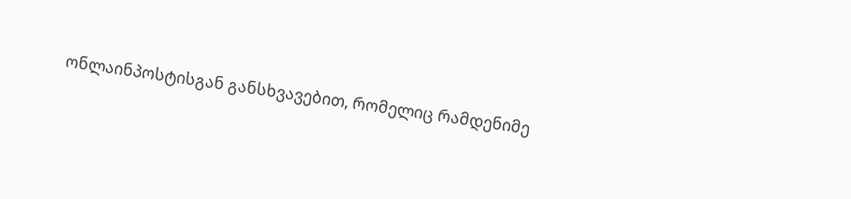ონლაინპოსტისგან განსხვავებით, რომელიც რამდენიმე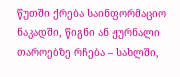წუთში ქრება საინფორმაციო ნაკადში, წიგნი ან ჟურნალი თაროებზე რჩება – სახლში,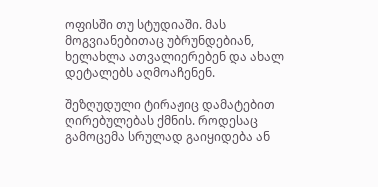ოფისში თუ სტუდიაში. მას მოგვიანებითაც უბრუნდებიან, ხელახლა ათვალიერებენ და ახალ დეტალებს აღმოაჩენენ.

შეზღუდული ტირაჟიც დამატებით ღირებულებას ქმნის. როდესაც გამოცემა სრულად გაიყიდება ან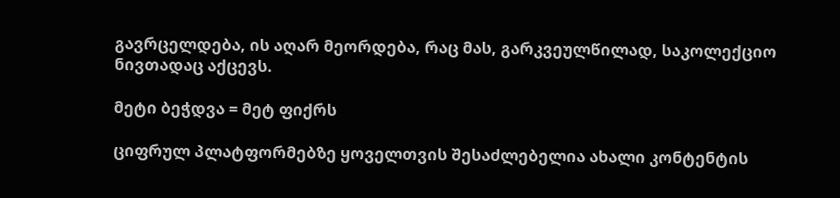გავრცელდება, ის აღარ მეორდება, რაც მას, გარკვეულწილად, საკოლექციო ნივთადაც აქცევს.

მეტი ბეჭდვა = მეტ ფიქრს

ციფრულ პლატფორმებზე ყოველთვის შესაძლებელია ახალი კონტენტის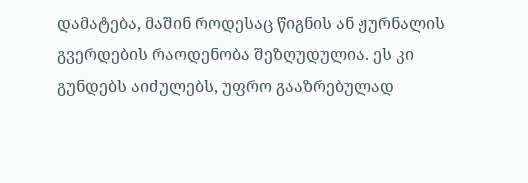დამატება, მაშინ როდესაც წიგნის ან ჟურნალის გვერდების რაოდენობა შეზღუდულია. ეს კი გუნდებს აიძულებს, უფრო გააზრებულად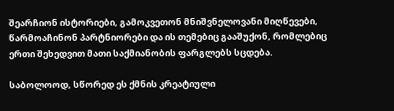შეარჩიონ ისტორიები, გამოკვეთონ მნიშვნელოვანი მიღწევები, წარმოაჩინონ პარტნიორები და ის თემებიც გააშუქონ, რომლებიც ერთი შეხედვით მათი საქმიანობის ფარგლებს სცდება.

საბოლოოდ, სწორედ ეს ქმნის კრეატიული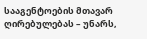სააგენტოების მთავარ ღირებულებას – უნარს,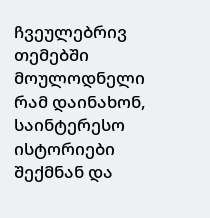ჩვეულებრივ თემებში მოულოდნელი რამ დაინახონ, საინტერესო ისტორიები შექმნან და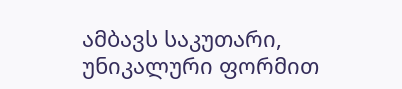ამბავს საკუთარი, უნიკალური ფორმით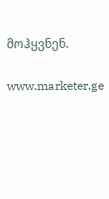მოჰყვნენ.

www.marketer.ge